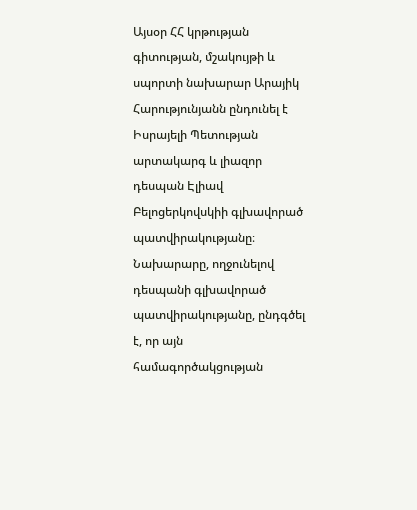Այսօր ՀՀ կրթության գիտության, մշակույթի և սպորտի նախարար Արայիկ Հարությունյանն ընդունել է Իսրայելի Պետության արտակարգ և լիազոր դեսպան Էլիավ Բելոցերկովսկիի գլխավորած պատվիրակությանը։
Նախարարը, ողջունելով դեսպանի գլխավորած պատվիրակությանը, ընդգծել է, որ այն համագործակցության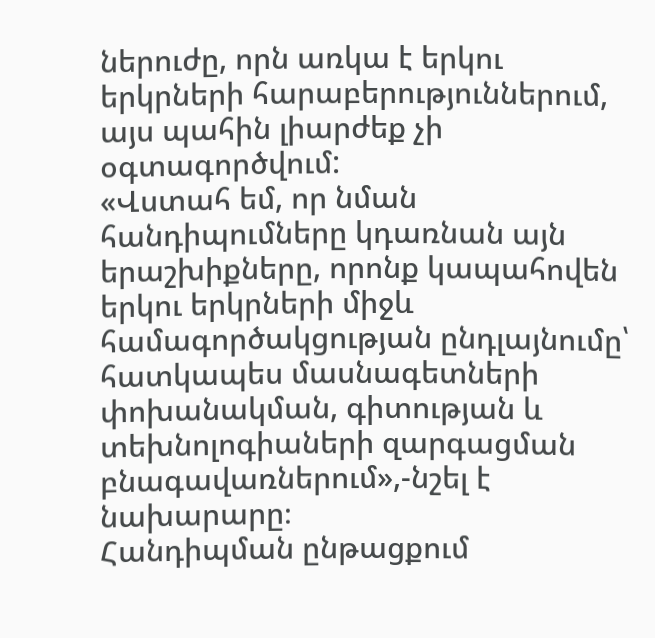ներուժը, որն առկա է երկու երկրների հարաբերություններում, այս պահին լիարժեք չի օգտագործվում:
«Վստահ եմ, որ նման հանդիպումները կդառնան այն երաշխիքները, որոնք կապահովեն երկու երկրների միջև համագործակցության ընդլայնումը՝ հատկապես մասնագետների փոխանակման, գիտության և տեխնոլոգիաների զարգացման բնագավառներում»,-նշել է նախարարը։
Հանդիպման ընթացքում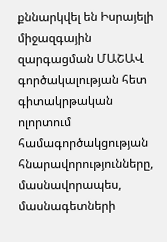քննարկվել են Իսրայելի միջազգային զարգացման ՄԱՇԱՎ գործակալության հետ գիտակրթական ոլորտում համագործակցության հնարավորությունները, մասնավորապես, մասնագետների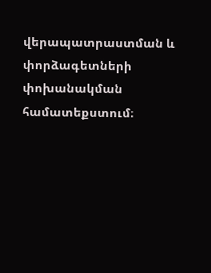վերապատրաստման և փորձագետների փոխանակման համատեքստում։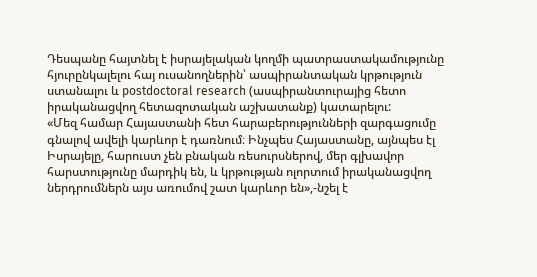Դեսպանը հայտնել է իսրայելական կողմի պատրաստակամությունը հյուրընկալելու հայ ուսանողներին՝ ասպիրանտական կրթություն ստանալու և postdoctoral research (ասպիրանտուրայից հետո իրականացվող հետազոտական աշխատանք) կատարելու:
«Մեզ համար Հայաստանի հետ հարաբերությունների զարգացումը գնալով ավելի կարևոր է դառնում։ Ինչպես Հայաստանը, այնպես էլ Իսրայելը, հարուստ չեն բնական ռեսուրսներով, մեր գլխավոր հարստությունը մարդիկ են, և կրթության ոլորտում իրականացվող ներդրումներն այս առումով շատ կարևոր են»,-նշել է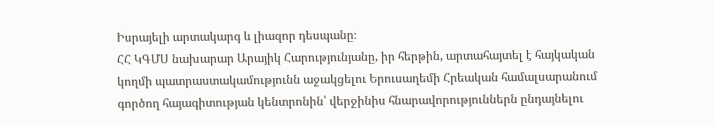Իսրայելի արտակարգ և լիազոր դեսպանը։
ՀՀ ԿԳՄՍ նախարար Արայիկ Հարությունյանը, իր հերթին, արտահայտել է հայկական կողմի պատրաստակամությունն աջակցելու Երուսաղեմի Հրեական համալսարանում գործող հայագիտության կենտրոնին՝ վերջինիս հնարավորություններն ընդայնելու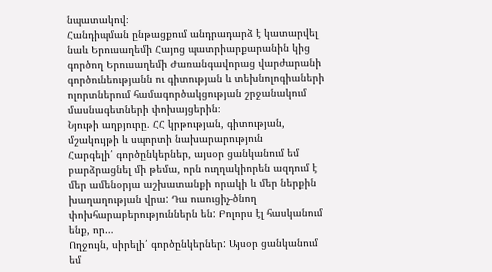նպատակով։
Հանդիպման ընթացքում անդրադարձ է կատարվել նաև Երուսաղեմի Հայոց պատրիարքարանին կից գործող Երուսաղեմի Ժառանգավորաց վարժարանի գործունեությանն ու գիտության և տեխնոլոգիաների ոլորտներում համագործակցության շրջանակում մասնագետների փոխայցերին։
Նյութի աղբյուրը. ՀՀ կրթության, գիտության, մշակույթի և սպորտի նախարարություն
Հարգելի՛ գործընկերներ, այսօր ցանկանում եմ բարձրացնել մի թեմա, որն ուղղակիորեն ազդում է մեր ամենօրյա աշխատանքի որակի և մեր ներքին խաղաղության վրա: Դա ուսուցիչ-ծնող փոխհարաբերություններն են: Բոլորս էլ հասկանում ենք, որ…
Ողջույն, սիրելի՛ գործընկերներ: Այսօր ցանկանում եմ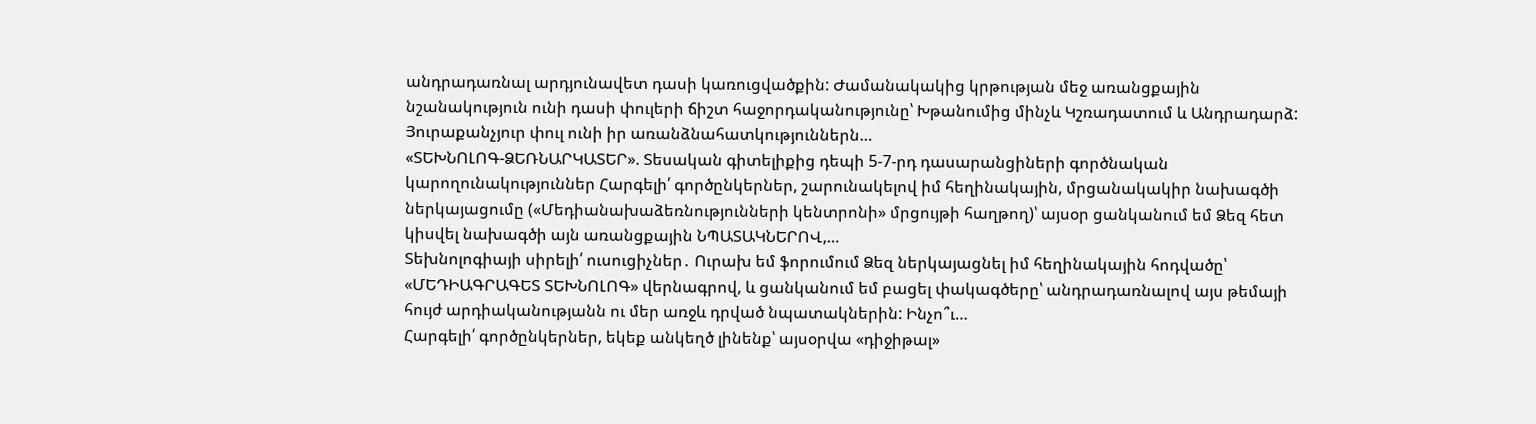անդրադառնալ արդյունավետ դասի կառուցվածքին: Ժամանակակից կրթության մեջ առանցքային նշանակություն ունի դասի փուլերի ճիշտ հաջորդականությունը՝ Խթանումից մինչև Կշռադատում և Անդրադարձ: Յուրաքանչյուր փուլ ունի իր առանձնահատկություններն…
«ՏԵԽՆՈԼՈԳ-ՁԵՌՆԱՐԿԱՏԵՐ». Տեսական գիտելիքից դեպի 5-7-րդ դասարանցիների գործնական կարողունակություններ Հարգելի՛ գործընկերներ, շարունակելով իմ հեղինակային, մրցանակակիր նախագծի ներկայացումը («Մեդիանախաձեռնությունների կենտրոնի» մրցույթի հաղթող)՝ այսօր ցանկանում եմ Ձեզ հետ կիսվել նախագծի այն առանցքային ՆՊԱՏԱԿՆԵՐՈՎ,…
Տեխնոլոգիայի սիրելի՛ ուսուցիչներ․ Ուրախ եմ ֆորումում Ձեզ ներկայացնել իմ հեղինակային հոդվածը՝ «ՄԵԴԻԱԳՐԱԳԵՏ ՏԵԽՆՈԼՈԳ» վերնագրով, և ցանկանում եմ բացել փակագծերը՝ անդրադառնալով այս թեմայի հույժ արդիականությանն ու մեր առջև դրված նպատակներին: Ինչո՞ւ…
Հարգելի՛ գործընկերներ, եկեք անկեղծ լինենք՝ այսօրվա «դիջիթալ»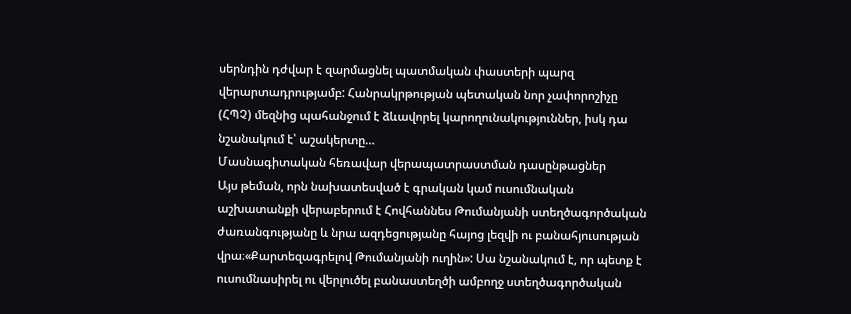սերնդին դժվար է զարմացնել պատմական փաստերի պարզ վերարտադրությամբ: Հանրակրթության պետական նոր չափորոշիչը (ՀՊՉ) մեզնից պահանջում է ձևավորել կարողունակություններ, իսկ դա նշանակում է՝ աշակերտը…
Մասնագիտական հեռավար վերապատրաստման դասընթացներ
Այս թեման, որն նախատեսված է գրական կամ ուսումնական աշխատանքի վերաբերում է Հովհաննես Թումանյանի ստեղծագործական ժառանգությանը և նրա ազդեցությանը հայոց լեզվի ու բանահյուսության վրա։«Քարտեզագրելով Թումանյանի ուղին»: Սա նշանակում է, որ պետք է ուսումնասիրել ու վերլուծել բանաստեղծի ամբողջ ստեղծագործական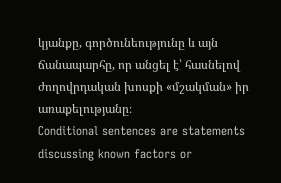կյանքը, գործունեությունը և այն ճանապարհը, որ անցել է՝ հասնելով ժողովրդական խոսքի «մշակման» իր առաքելությանը։
Conditional sentences are statements discussing known factors or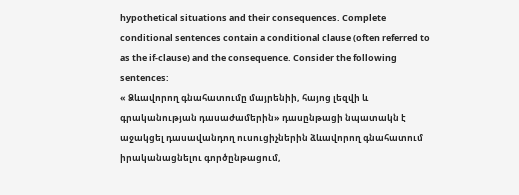hypothetical situations and their consequences. Complete conditional sentences contain a conditional clause (often referred to as the if-clause) and the consequence. Consider the following sentences:
« Ձևավորող գնահատումը մայրենիի, հայոց լեզվի և գրականության դասաժամերին» դասընթացի նպատակն է աջակցել դասավանդող ուսուցիչներին ձևավորող գնահատում իրականացնելու գործընթացում,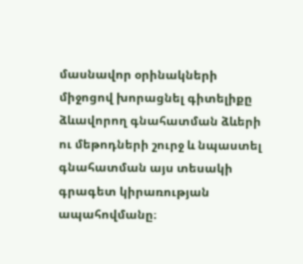մասնավոր օրինակների միջոցով խորացնել գիտելիքը ձևավորող գնահատման ձևերի ու մեթոդների շուրջ և նպաստել գնահատման այս տեսակի գրագետ կիրառության ապահովմանը։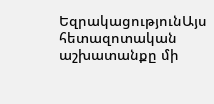ԵզրակացությունԱյս հետազոտական աշխատանքը մի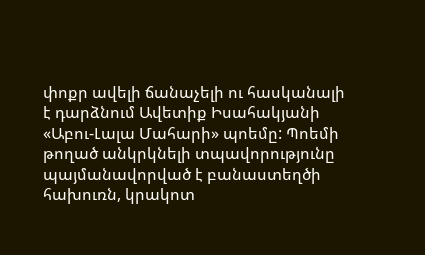փոքր ավելի ճանաչելի ու հասկանալի է դարձնում Ավետիք Իսահակյանի «Աբու-Լալա Մահարի» պոեմը: Պոեմի թողած անկրկնելի տպավորությունը պայմանավորված է բանաստեղծի հախուռն, կրակոտ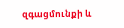զգացմունքի և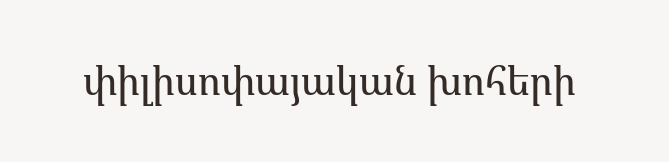փիլիսոփայական խոհերի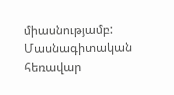միասնությամբ:
Մասնագիտական հեռավար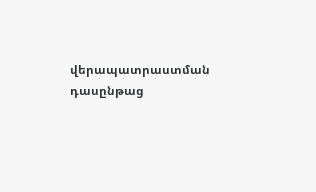վերապատրաստման դասընթաց